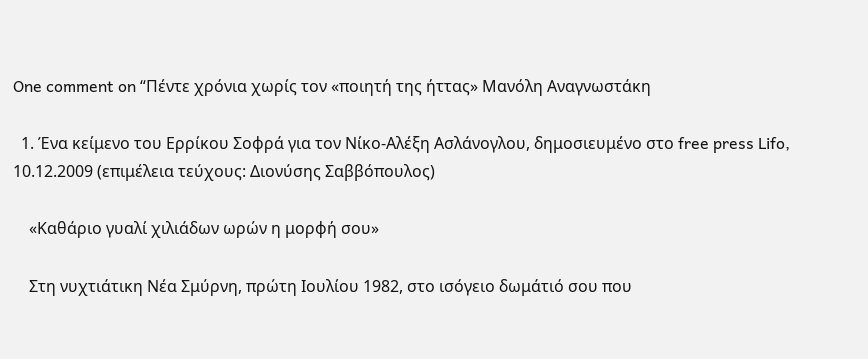One comment on “Πέντε χρόνια χωρίς τον «ποιητή της ήττας» Μανόλη Αναγνωστάκη

  1. Ένα κείμενο του Ερρίκου Σοφρά για τον Νίκο-Αλέξη Ασλάνογλου, δημοσιευμένο στο free press Lifo, 10.12.2009 (επιμέλεια τεύχους: Διονύσης Σαββόπουλος)

    «Καθάριο γυαλί χιλιάδων ωρών η μορφή σου»

    Στη νυχτιάτικη Νέα Σμύρνη, πρώτη Ιουλίου 1982, στο ισόγειο δωμάτιό σου που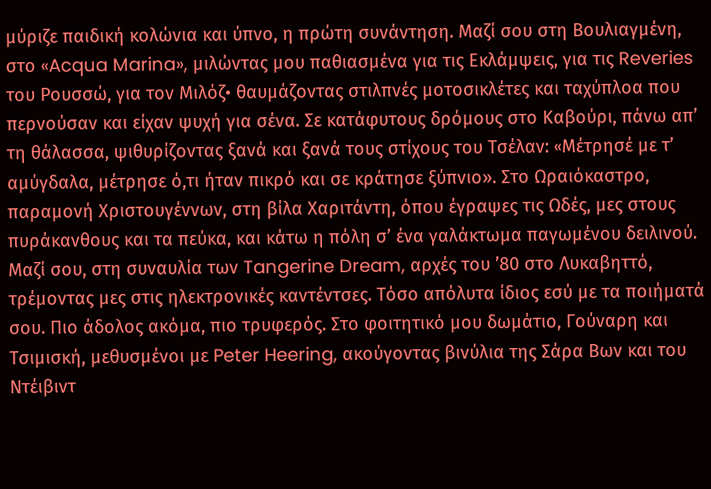μύριζε παιδική κολώνια και ύπνο, η πρώτη συνάντηση. Μαζί σου στη Βουλιαγμένη, στο «Acqua Marina», μιλώντας μου παθιασμένα για τις Εκλάμψεις, για τις Reveries του Ρουσσώ, για τον Μιλόζ• θαυμάζοντας στιλπνές μοτοσικλέτες και ταχύπλοα που περνούσαν και είχαν ψυχή για σένα. Σε κατάφυτους δρόμους στο Καβούρι, πάνω απ’ τη θάλασσα, ψιθυρίζοντας ξανά και ξανά τους στίχους του Τσέλαν: «Mέτρησέ με τ’ αμύγδαλα, μέτρησε ό,τι ήταν πικρό και σε κράτησε ξύπνιο». Στο Ωραιόκαστρο, παραμονή Χριστουγέννων, στη βίλα Χαριτάντη, όπου έγραψες τις Ωδές, μες στους πυράκανθους και τα πεύκα, και κάτω η πόλη σ’ ένα γαλάκτωμα παγωμένου δειλινού. Μαζί σου, στη συναυλία των Tangerine Dream, αρχές του ’80 στο Λυκαβηττό, τρέμοντας μες στις ηλεκτρονικές καντέντσες. Τόσο απόλυτα ίδιος εσύ με τα ποιήματά σου. Πιο άδολος ακόμα, πιο τρυφερός. Στο φοιτητικό μου δωμάτιο, Γούναρη και Τσιμισκή, μεθυσμένοι με Peter Heering, ακούγοντας βινύλια της Σάρα Βων και του Ντέιβιντ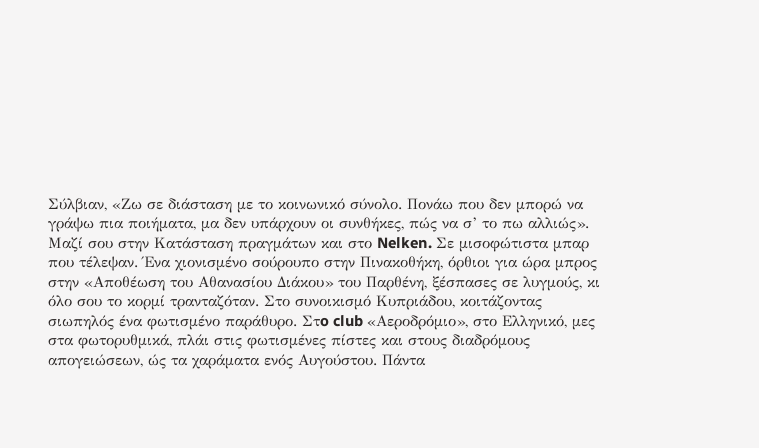Σύλβιαν, «Ζω σε διάσταση με το κοινωνικό σύνολο. Πονάω που δεν μπορώ να γράψω πια ποιήματα, μα δεν υπάρχουν οι συνθήκες, πώς να σ’ το πω αλλιώς». Mαζί σου στην Κατάσταση πραγμάτων και στο Nelken. Σε μισοφώτιστα μπαρ που τέλεψαν. Ένα χιονισμένο σούρουπο στην Πινακοθήκη, όρθιοι για ώρα μπρος στην «Αποθέωση του Αθανασίου Διάκου» του Παρθένη, ξέσπασες σε λυγμούς, κι όλο σου το κορμί τρανταζόταν. Στο συνοικισμό Κυπριάδου, κοιτάζοντας σιωπηλός ένα φωτισμένο παράθυρο. Στo club «Αεροδρόμιο», στο Ελληνικό, μες στα φωτορυθμικά, πλάι στις φωτισμένες πίστες και στους διαδρόμους απογειώσεων, ώς τα χαράματα ενός Αυγούστου. Πάντα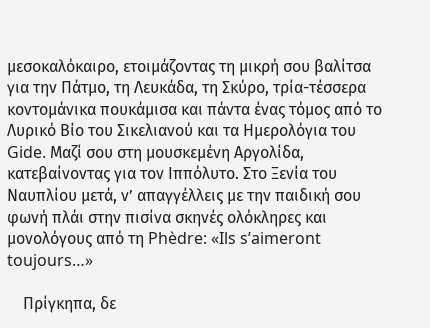μεσοκαλόκαιρο, ετοιμάζοντας τη μικρή σου βαλίτσα για την Πάτμο, τη Λευκάδα, τη Σκύρο, τρία-τέσσερα κοντομάνικα πουκάμισα και πάντα ένας τόμος από το Λυρικό Βίο του Σικελιανού και τα Ημερολόγια του Gide. Μαζί σου στη μουσκεμένη Αργολίδα, κατεβαίνοντας για τον Ιππόλυτο. Στο Ξενία του Ναυπλίου μετά, ν’ απαγγέλλεις με την παιδική σου φωνή πλάι στην πισίνα σκηνές ολόκληρες και μονολόγους από τη Phèdre: «Ils s’aimeront toujours…»

    Πρίγκηπα, δε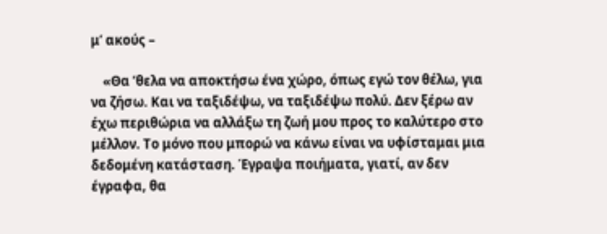μ’ ακούς –

    «Θα ’θελα να αποκτήσω ένα χώρο, όπως εγώ τον θέλω, για να ζήσω. Και να ταξιδέψω, να ταξιδέψω πολύ. Δεν ξέρω αν έχω περιθώρια να αλλάξω τη ζωή μου προς το καλύτερο στο μέλλον. Το μόνο που μπορώ να κάνω είναι να υφίσταμαι μια δεδομένη κατάσταση. Έγραψα ποιήματα, γιατί, αν δεν έγραφα, θα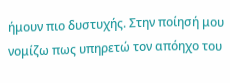ήμουν πιο δυστυχής. Στην ποίησή μου νομίζω πως υπηρετώ τον απόηχο του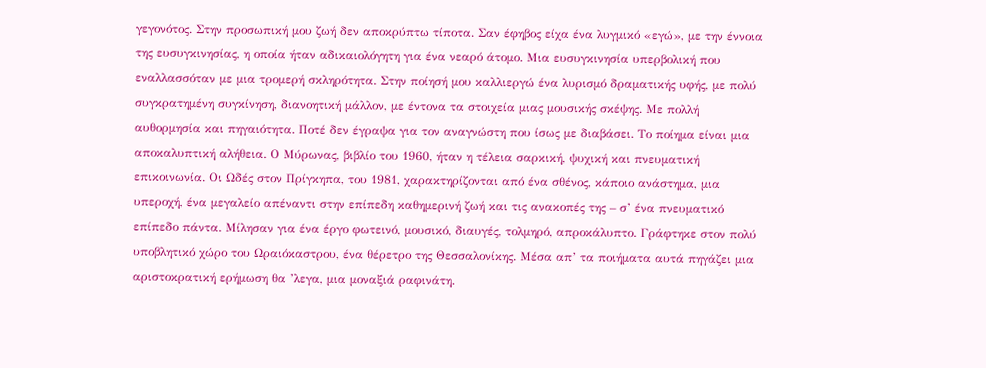γεγονότος. Στην προσωπική μου ζωή δεν αποκρύπτω τίποτα. Σαν έφηβος είχα ένα λυγμικό «εγώ», με την έννοια της ευσυγκινησίας, η οποία ήταν αδικαιολόγητη για ένα νεαρό άτομο. Μια ευσυγκινησία υπερβολική που εναλλασσόταν με μια τρομερή σκληρότητα. Στην ποίησή μου καλλιεργώ ένα λυρισμό δραματικής υφής, με πολύ συγκρατημένη συγκίνηση, διανοητική μάλλον, με έντονα τα στοιχεία μιας μουσικής σκέψης. Με πολλή αυθορμησία και πηγαιότητα. Ποτέ δεν έγραψα για τον αναγνώστη που ίσως με διαβάσει. Το ποίημα είναι μια αποκαλυπτική αλήθεια. Ο Μύρωνας, βιβλίο του 1960, ήταν η τέλεια σαρκική, ψυχική και πνευματική επικοινωνία. Οι Ωδές στον Πρίγκηπα, του 1981, χαρακτηρίζονται από ένα σθένος, κάποιο ανάστημα, μια υπεροχή, ένα μεγαλείο απέναντι στην επίπεδη καθημερινή ζωή και τις ανακοπές της – σ’ ένα πνευματικό επίπεδο πάντα. Μίλησαν για ένα έργο φωτεινό, μουσικό, διαυγές, τολμηρό, απροκάλυπτο. Γράφτηκε στον πολύ υποβλητικό χώρο του Ωραιόκαστρου, ένα θέρετρο της Θεσσαλονίκης. Μέσα απ’ τα ποιήματα αυτά πηγάζει μια αριστοκρατική ερήμωση θα ’λεγα, μια μοναξιά ραφινάτη.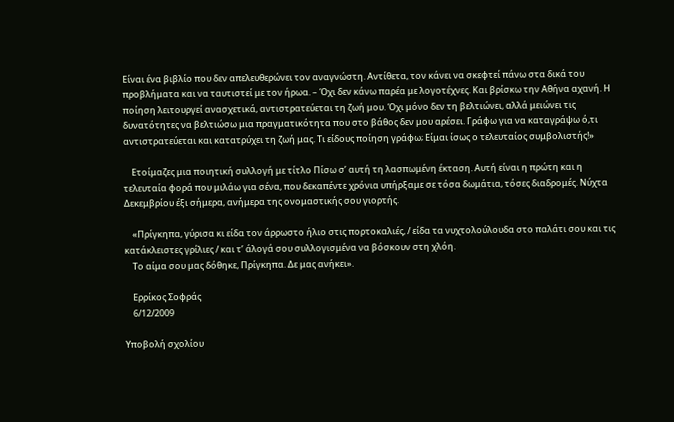Είναι ένα βιβλίο που δεν απελευθερώνει τον αναγνώστη. Αντίθετα, τον κάνει να σκεφτεί πάνω στα δικά του προβλήματα και να ταυτιστεί με τον ήρωα. – Όχι δεν κάνω παρέα με λογοτέχνες. Και βρίσκω την Αθήνα αχανή. Η ποίηση λειτουργεί ανασχετικά, αντιστρατεύεται τη ζωή μoυ. Όχι μόνο δεν τη βελτιώνει, αλλά μειώνει τις δυνατότητες να βελτιώσω μια πραγματικότητα που στο βάθος δεν μου αρέσει. Γράφω για να καταγράψω ό,τι αντιστρατεύεται και κατατρύχει τη ζωή μας. Τι είδους ποίηση γράφω; Είμαι ίσως ο τελευταίος συμβολιστής!»

    Ετοίμαζες μια ποιητική συλλογή με τίτλο Πίσω σ’ αυτή τη λασπωμένη έκταση. Αυτή είναι η πρώτη και η τελευταία φορά που μιλάω για σένα, που δεκαπέντε χρόνια υπήρξαμε σε τόσα δωμάτια, τόσες διαδρομές. Nύχτα Δεκεμβρίου έξι σήμερα, ανήμερα της ονομαστικής σου γιορτής.

    «Πρίγκηπα, γύρισα κι είδα τον άρρωστο ήλιο στις πορτοκαλιές, / είδα τα νυχτολούλουδα στο παλάτι σου και τις κατάκλειστες γρίλιες / και τ’ άλογά σου συλλογισμένα να βόσκουν στη χλόη.
    Το αίμα σου μας δόθηκε, Πρίγκηπα. Δε μας ανήκει».

    Ερρίκος Σοφράς
    6/12/2009

Υποβολή σχολίου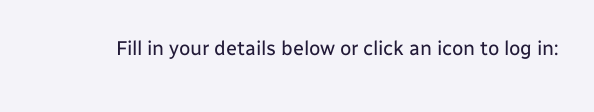Fill in your details below or click an icon to log in: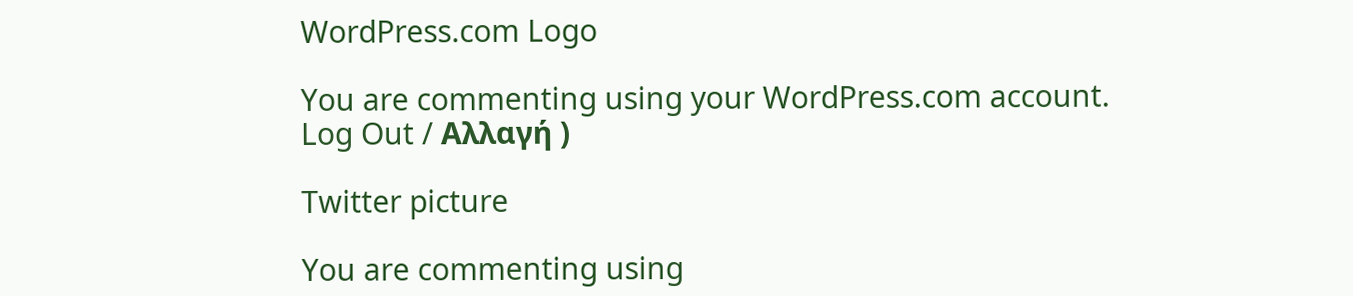WordPress.com Logo

You are commenting using your WordPress.com account. Log Out / Αλλαγή )

Twitter picture

You are commenting using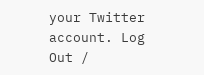your Twitter account. Log Out /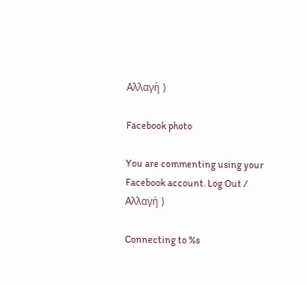Αλλαγή )

Facebook photo

You are commenting using your Facebook account. Log Out / Αλλαγή )

Connecting to %s